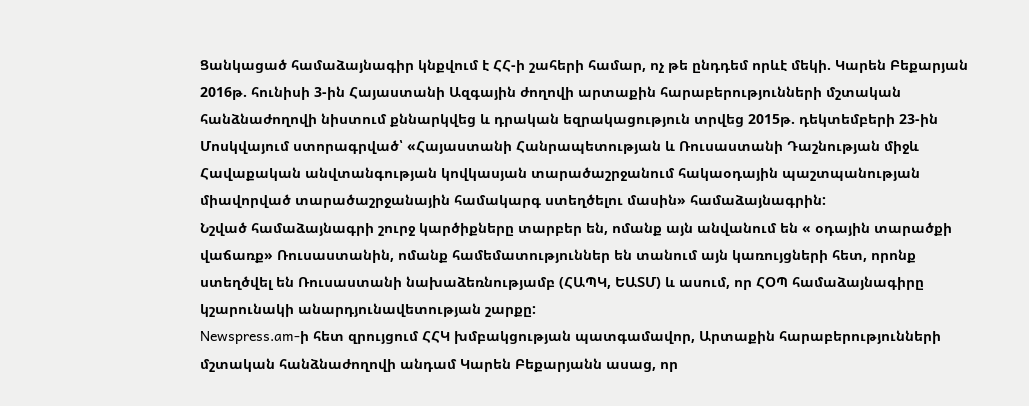Ցանկացած համաձայնագիր կնքվում է ՀՀ-ի շահերի համար, ոչ թե ընդդեմ որևէ մեկի. Կարեն Բեքարյան
2016թ. հունիսի 3-ին Հայաստանի Ազգային ժողովի արտաքին հարաբերությունների մշտական հանձնաժողովի նիստում քննարկվեց և դրական եզրակացություն տրվեց 2015թ. դեկտեմբերի 23-ին Մոսկվայում ստորագրված՝ «Հայաստանի Հանրապետության և Ռուսաստանի Դաշնության միջև Հավաքական անվտանգության կովկասյան տարածաշրջանում հակաօդային պաշտպանության միավորված տարածաշրջանային համակարգ ստեղծելու մասին» համաձայնագրին:
Նշված համաձայնագրի շուրջ կարծիքները տարբեր են, ոմանք այն անվանում են « օդային տարածքի վաճառք» Ռուսաստանին, ոմանք համեմատություններ են տանում այն կառույցների հետ, որոնք ստեղծվել են Ռուսաստանի նախաձեռնությամբ (ՀԱՊԿ, ԵԱՏՄ) և ասում, որ ՀՕՊ համաձայնագիրը կշարունակի անարդյունավետության շարքը:
Newspress.am-ի հետ զրույցում ՀՀԿ խմբակցության պատգամավոր, Արտաքին հարաբերությունների մշտական հանձնաժողովի անդամ Կարեն Բեքարյանն ասաց, որ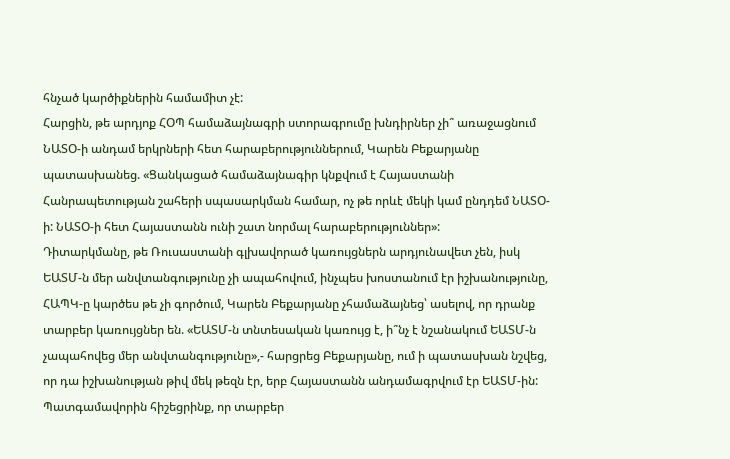հնչած կարծիքներին համամիտ չէ:
Հարցին, թե արդյոք ՀՕՊ համաձայնագրի ստորագրումը խնդիրներ չի՞ առաջացնում ՆԱՏՕ-ի անդամ երկրների հետ հարաբերություններում, Կարեն Բեքարյանը պատասխանեց. «Ցանկացած համաձայնագիր կնքվում է Հայաստանի Հանրապետության շահերի սպասարկման համար, ոչ թե որևէ մեկի կամ ընդդեմ ՆԱՏՕ-ի: ՆԱՏՕ-ի հետ Հայաստանն ունի շատ նորմալ հարաբերություններ»:
Դիտարկմանը, թե Ռուսաստանի գլխավորած կառույցներն արդյունավետ չեն, իսկ ԵԱՏՄ-ն մեր անվտանգությունը չի ապահովում, ինչպես խոստանում էր իշխանությունը, ՀԱՊԿ-ը կարծես թե չի գործում, Կարեն Բեքարյանը չհամաձայնեց՝ ասելով, որ դրանք տարբեր կառույցներ են. «ԵԱՏՄ-ն տնտեսական կառույց է, ի՞նչ է նշանակում ԵԱՏՄ-ն չապահովեց մեր անվտանգությունը»,- հարցրեց Բեքարյանը, ում ի պատասխան նշվեց, որ դա իշխանության թիվ մեկ թեզն էր, երբ Հայաստանն անդամագրվում էր ԵԱՏՄ-ին:
Պատգամավորին հիշեցրինք, որ տարբեր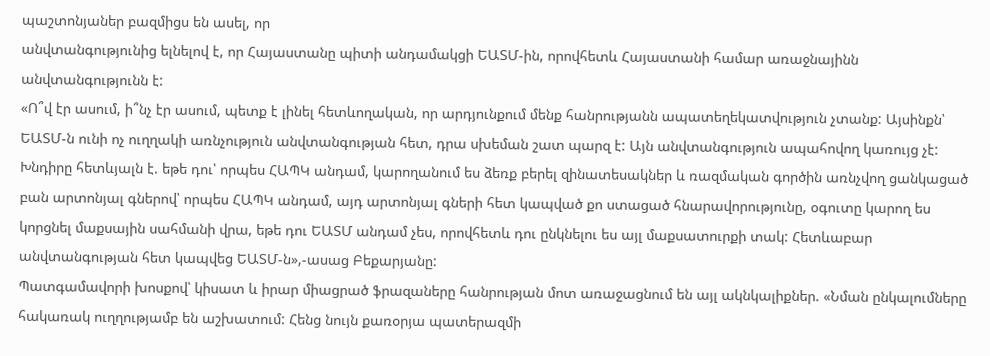պաշտոնյաներ բազմիցս են ասել, որ
անվտանգությունից ելնելով է, որ Հայաստանը պիտի անդամակցի ԵԱՏՄ-ին, որովհետև Հայաստանի համար առաջնայինն անվտանգությունն է:
«Ո՞վ էր ասում, ի՞նչ էր ասում, պետք է լինել հետևողական, որ արդյունքում մենք հանրությանն ապատեղեկատվություն չտանք: Այսինքն՝ ԵԱՏՄ-ն ունի ոչ ուղղակի առնչություն անվտանգության հետ, դրա սխեման շատ պարզ է: Այն անվտանգություն ապահովող կառույց չէ: Խնդիրը հետևյալն է. եթե դու՝ որպես ՀԱՊԿ անդամ, կարողանում ես ձեռք բերել զինատեսակներ և ռազմական գործին առնչվող ցանկացած բան արտոնյալ գներով՝ որպես ՀԱՊԿ անդամ, այդ արտոնյալ գների հետ կապված քո ստացած հնարավորությունը, օգուտը կարող ես կորցնել մաքսային սահմանի վրա, եթե դու ԵԱՏՄ անդամ չես, որովհետև դու ընկնելու ես այլ մաքսատուրքի տակ: Հետևաբար անվտանգության հետ կապվեց ԵԱՏՄ-ն»,-ասաց Բեքարյանը:
Պատգամավորի խոսքով՝ կիսատ և իրար միացրած ֆրազաները հանրության մոտ առաջացնում են այլ ակնկալիքներ. «Նման ընկալումները հակառակ ուղղությամբ են աշխատում: Հենց նույն քառօրյա պատերազմի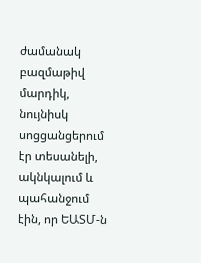ժամանակ բազմաթիվ մարդիկ, նույնիսկ սոցցանցերում էր տեսանելի, ակնկալում և պահանջում էին, որ ԵԱՏՄ-ն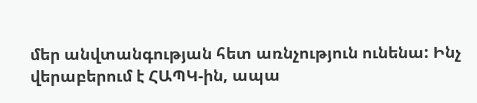մեր անվտանգության հետ առնչություն ունենա: Ինչ վերաբերում է ՀԱՊԿ-ին, ապա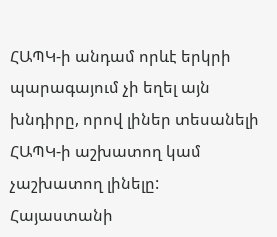ՀԱՊԿ-ի անդամ որևէ երկրի պարագայում չի եղել այն խնդիրը, որով լիներ տեսանելի ՀԱՊԿ-ի աշխատող կամ չաշխատող լինելը: Հայաստանի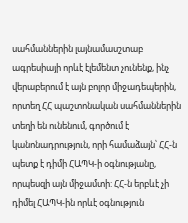սահմաններին լայնամասշտաբ ագրեսիայի որևէ էլեմենտ չունենք, ինչ վերաբերում է այն բոլոր միջադեպերին, որտեղ ՀՀ պաշտոնական սահմաններին տեղի են ունենում, գործում է կանոնադրություն, որի համաձայն՝ ՀՀ-ն պետք է դիմի ՀԱՊԿ-ի օգնությանը, որպեսզի այն միջամտի: ՀՀ-ն երբևէ չի դիմել ՀԱՊԿ-ին որևէ օգնություն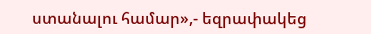ստանալու համար»,- եզրափակեց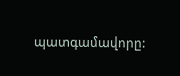պատգամավորը: